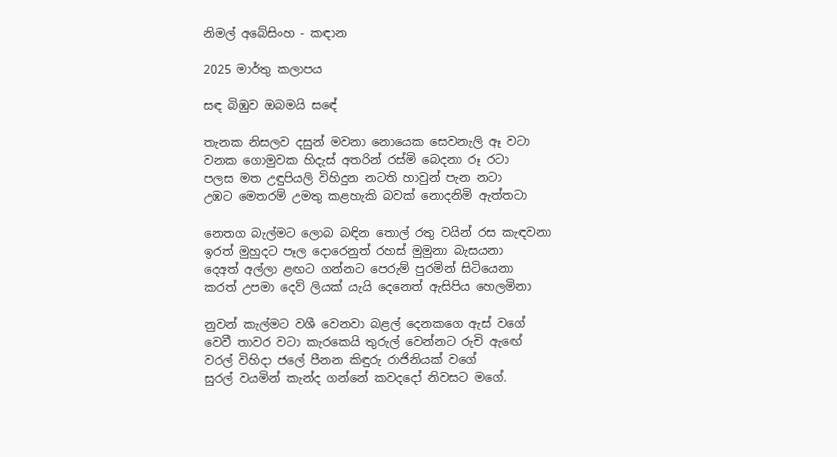නිමල් අබේසිංහ - කඳාන

2025 මාර්තු කලාපය

සඳ බිඹුව ඔබමයි සඳේ

තැනක නිසලව දසුන් මවනා නොයෙක සෙවනැලි ඈ වටා
වනක ගොමුවක හිදැස් අතරින්‍ රස්මි බෙදනා රූ රටා
පලස මත උඳුපියලි විහිදුන නටති හාවුන් පැන නටා
උඹට මෙතරම් උමතු කළහැකි බවක් නොදනිමි ඇත්තටා

නෙතග බැල්මට ලොබ බඳින තොල් රතු වයින් රස කැඳවනා
ඉරත් මුහුදට පෑල දොරෙනුත් රහස් මුමුනා බැසයනා
දෙඅත් අල්ලා ළඟට ගන්නට පෙරුම් පුරමින් සිටියෙනා
කරත් උපමා දෙව් ලියක් යැයි දෙනෙත් ඇසිපිය හෙලමිනා

නුවන් කැල්මට වශී වෙනවා බළල් දෙනකගෙ ඇස් වගේ
වෙවී තාවර වටා කැරකෙයි තුරුල් වෙන්නට රුචි ඇඟේ
වරල් විහිදා ජලේ පීනන කිඳුරු රාජිනියක් වගේ
සුරල් වයමින් කැන්ද ගන්නේ කවදදෝ නිවසට මගේ.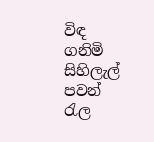විඳ ගනිමි සිහිලැල් පවන් රැල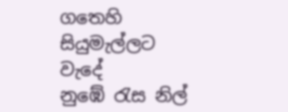ගතෙහි සියුමැල්ලට වැදේ
නුඹේ රැස නිල්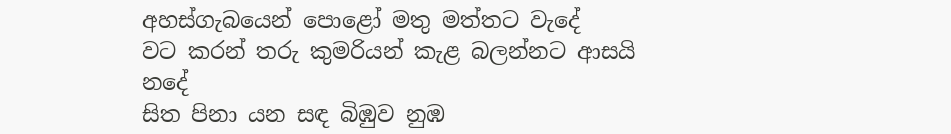අහස්ගැබයෙන් පොළෝ මතු මත්තට වැදේ
වට කරන් තරු කුමරියන් කැළ බලන්නට ආසයි නදේ
සිත පිනා යන සඳ බිඹුව නුඹ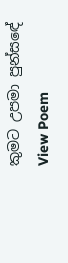කුමට උපමා පුන්සඳේ
View Poem